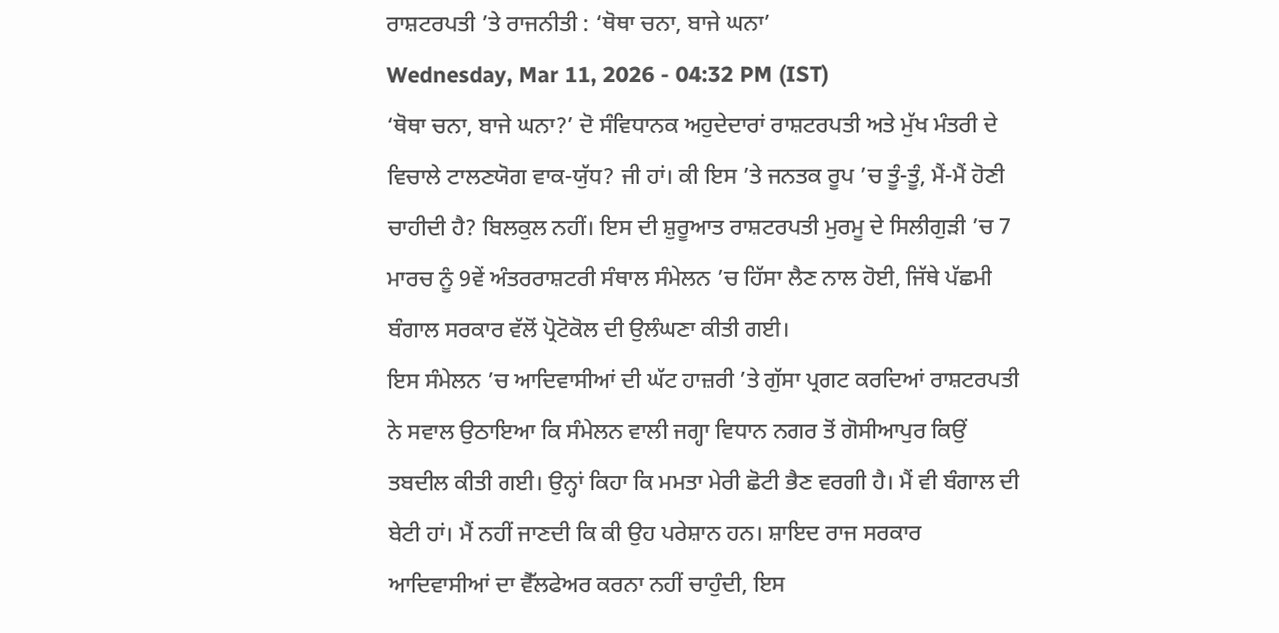ਰਾਸ਼ਟਰਪਤੀ ’ਤੇ ਰਾਜਨੀਤੀ : ‘ਥੋਥਾ ਚਨਾ, ਬਾਜੇ ਘਨਾ’
Wednesday, Mar 11, 2026 - 04:32 PM (IST)
‘ਥੋਥਾ ਚਨਾ, ਬਾਜੇ ਘਨਾ?’ ਦੋ ਸੰਵਿਧਾਨਕ ਅਹੁਦੇਦਾਰਾਂ ਰਾਸ਼ਟਰਪਤੀ ਅਤੇ ਮੁੱਖ ਮੰਤਰੀ ਦੇ ਵਿਚਾਲੇ ਟਾਲਣਯੋਗ ਵਾਕ-ਯੁੱਧ? ਜੀ ਹਾਂ। ਕੀ ਇਸ ’ਤੇ ਜਨਤਕ ਰੂਪ ’ਚ ਤੂੰ-ਤੂੰ, ਮੈਂ-ਮੈਂ ਹੋਣੀ ਚਾਹੀਦੀ ਹੈ? ਬਿਲਕੁਲ ਨਹੀਂ। ਇਸ ਦੀ ਸ਼ੁਰੂਆਤ ਰਾਸ਼ਟਰਪਤੀ ਮੁਰਮੂ ਦੇ ਸਿਲੀਗੁੜੀ ’ਚ 7 ਮਾਰਚ ਨੂੰ 9ਵੇਂ ਅੰਤਰਰਾਸ਼ਟਰੀ ਸੰਥਾਲ ਸੰਮੇਲਨ ’ਚ ਹਿੱਸਾ ਲੈਣ ਨਾਲ ਹੋਈ, ਜਿੱਥੇ ਪੱਛਮੀ ਬੰਗਾਲ ਸਰਕਾਰ ਵੱਲੋਂ ਪ੍ਰੋਟੋਕੋਲ ਦੀ ਉਲੰਘਣਾ ਕੀਤੀ ਗਈ।
ਇਸ ਸੰਮੇਲਨ ’ਚ ਆਦਿਵਾਸੀਆਂ ਦੀ ਘੱਟ ਹਾਜ਼ਰੀ ’ਤੇ ਗੁੱਸਾ ਪ੍ਰਗਟ ਕਰਦਿਆਂ ਰਾਸ਼ਟਰਪਤੀ ਨੇ ਸਵਾਲ ਉਠਾਇਆ ਕਿ ਸੰਮੇਲਨ ਵਾਲੀ ਜਗ੍ਹਾ ਵਿਧਾਨ ਨਗਰ ਤੋਂ ਗੋਸੀਆਪੁਰ ਕਿਉਂ ਤਬਦੀਲ ਕੀਤੀ ਗਈ। ਉਨ੍ਹਾਂ ਕਿਹਾ ਕਿ ਮਮਤਾ ਮੇਰੀ ਛੋਟੀ ਭੈਣ ਵਰਗੀ ਹੈ। ਮੈਂ ਵੀ ਬੰਗਾਲ ਦੀ ਬੇਟੀ ਹਾਂ। ਮੈਂ ਨਹੀਂ ਜਾਣਦੀ ਕਿ ਕੀ ਉਹ ਪਰੇਸ਼ਾਨ ਹਨ। ਸ਼ਾਇਦ ਰਾਜ ਸਰਕਾਰ ਆਦਿਵਾਸੀਆਂ ਦਾ ਵੈੱਲਫੇਅਰ ਕਰਨਾ ਨਹੀਂ ਚਾਹੁੰਦੀ, ਇਸ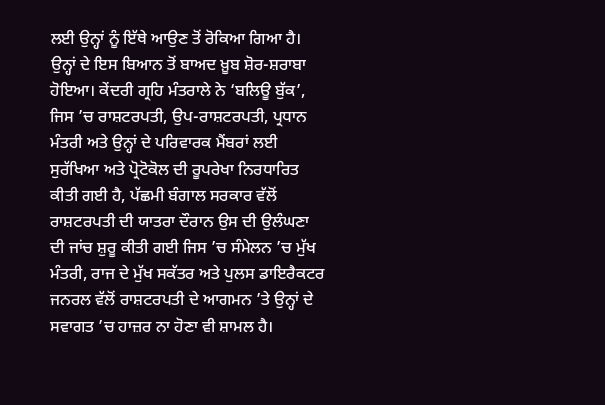ਲਈ ਉਨ੍ਹਾਂ ਨੂੰ ਇੱਥੇ ਆਉਣ ਤੋਂ ਰੋਕਿਆ ਗਿਆ ਹੈ।
ਉਨ੍ਹਾਂ ਦੇ ਇਸ ਬਿਆਨ ਤੋਂ ਬਾਅਦ ਖ਼ੂਬ ਸ਼ੋਰ-ਸ਼ਰਾਬਾ ਹੋਇਆ। ਕੇਂਦਰੀ ਗ੍ਰਹਿ ਮੰਤਰਾਲੇ ਨੇ ‘ਬਲਿਊ ਬੁੱਕ’, ਜਿਸ ’ਚ ਰਾਸ਼ਟਰਪਤੀ, ਉਪ-ਰਾਸ਼ਟਰਪਤੀ, ਪ੍ਰਧਾਨ ਮੰਤਰੀ ਅਤੇ ਉਨ੍ਹਾਂ ਦੇ ਪਰਿਵਾਰਕ ਮੈਂਬਰਾਂ ਲਈ ਸੁਰੱਖਿਆ ਅਤੇ ਪ੍ਰੋਟੋਕੋਲ ਦੀ ਰੂਪਰੇਖਾ ਨਿਰਧਾਰਿਤ ਕੀਤੀ ਗਈ ਹੈ, ਪੱਛਮੀ ਬੰਗਾਲ ਸਰਕਾਰ ਵੱਲੋਂ ਰਾਸ਼ਟਰਪਤੀ ਦੀ ਯਾਤਰਾ ਦੌਰਾਨ ਉਸ ਦੀ ਉਲੰਘਣਾ ਦੀ ਜਾਂਚ ਸ਼ੁਰੂ ਕੀਤੀ ਗਈ ਜਿਸ ’ਚ ਸੰਮੇਲਨ ’ਚ ਮੁੱਖ ਮੰਤਰੀ, ਰਾਜ ਦੇ ਮੁੱਖ ਸਕੱਤਰ ਅਤੇ ਪੁਲਸ ਡਾਇਰੈਕਟਰ ਜਨਰਲ ਵੱਲੋਂ ਰਾਸ਼ਟਰਪਤੀ ਦੇ ਆਗਮਨ ’ਤੇ ਉਨ੍ਹਾਂ ਦੇ ਸਵਾਗਤ ’ਚ ਹਾਜ਼ਰ ਨਾ ਹੋਣਾ ਵੀ ਸ਼ਾਮਲ ਹੈ।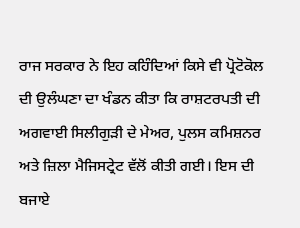ਰਾਜ ਸਰਕਾਰ ਨੇ ਇਹ ਕਹਿੰਦਿਆਂ ਕਿਸੇ ਵੀ ਪ੍ਰੋਟੋਕੋਲ ਦੀ ਉਲੰਘਣਾ ਦਾ ਖੰਡਨ ਕੀਤਾ ਕਿ ਰਾਸ਼ਟਰਪਤੀ ਦੀ ਅਗਵਾਈ ਸਿਲੀਗੁੜੀ ਦੇ ਮੇਅਰ, ਪੁਲਸ ਕਮਿਸ਼ਨਰ ਅਤੇ ਜ਼ਿਲਾ ਮੈਜਿਸਟ੍ਰੇਟ ਵੱਲੋਂ ਕੀਤੀ ਗਈ। ਇਸ ਦੀ ਬਜਾਏ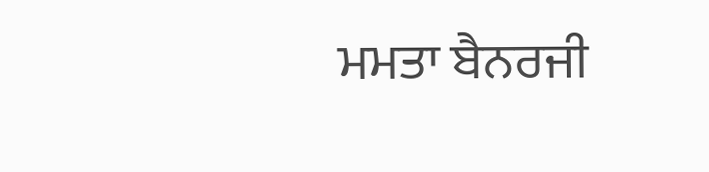ਮਮਤਾ ਬੈਨਰਜੀ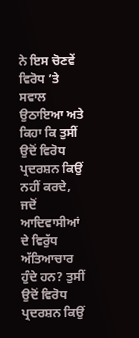ਨੇ ਇਸ ਚੋਣਵੇਂ ਵਿਰੋਧ ’ਤੇ ਸਵਾਲ ਉਠਾਇਆ ਅਤੇ ਕਿਹਾ ਕਿ ਤੁਸੀਂ ਉਦੋਂ ਵਿਰੋਧ ਪ੍ਰਦਰਸ਼ਨ ਕਿਉਂ ਨਹੀਂ ਕਰਦੇ, ਜਦੋਂ ਆਦਿਵਾਸੀਆਂ ਦੇ ਵਿਰੁੱਧ ਅੱਤਿਆਚਾਰ ਹੁੰਦੇ ਹਨ? ਤੁਸੀਂ ਉਦੋਂ ਵਿਰੋਧ ਪ੍ਰਦਰਸ਼ਨ ਕਿਉਂ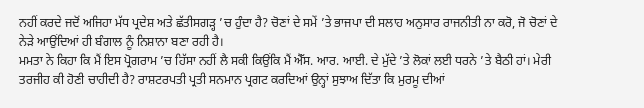ਨਹੀਂ ਕਰਦੇ ਜਦੋਂ ਅਜਿਹਾ ਮੱਧ ਪ੍ਰਦੇਸ਼ ਅਤੇ ਛੱਤੀਸਗੜ੍ਹ ’ਚ ਹੁੰਦਾ ਹੈ? ਚੋਣਾਂ ਦੇ ਸਮੇਂ ’ਤੇ ਭਾਜਪਾ ਦੀ ਸਲਾਹ ਅਨੁਸਾਰ ਰਾਜਨੀਤੀ ਨਾ ਕਰੋ, ਜੋ ਚੋਣਾਂ ਦੇ ਨੇੜੇ ਆਉਂਦਿਆਂ ਹੀ ਬੰਗਾਲ ਨੂੰ ਨਿਸ਼ਾਨਾ ਬਣਾ ਰਹੀ ਹੈ।
ਮਮਤਾ ਨੇ ਕਿਹਾ ਕਿ ਮੈਂ ਇਸ ਪ੍ਰੋਗਰਾਮ ’ਚ ਹਿੱਸਾ ਨਹੀਂ ਲੈ ਸਕੀ ਕਿਉਂਕਿ ਮੈਂ ਐੱਸ. ਆਰ. ਆਈ. ਦੇ ਮੁੱਦੇ ’ਤੇ ਲੋਕਾਂ ਲਈ ਧਰਨੇ ’ਤੇ ਬੈਠੀ ਹਾਂ। ਮੇਰੀ ਤਰਜੀਹ ਕੀ ਹੋਣੀ ਚਾਹੀਦੀ ਹੈ? ਰਾਸ਼ਟਰਪਤੀ ਪ੍ਰਤੀ ਸਨਮਾਨ ਪ੍ਰਗਟ ਕਰਦਿਆਂ ਉਨ੍ਹਾਂ ਸੁਝਾਅ ਦਿੱਤਾ ਕਿ ਮੁਰਮੂ ਦੀਆਂ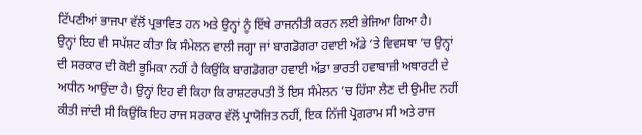ਟਿੱਪਣੀਆਂ ਭਾਜਪਾ ਵੱਲੋਂ ਪ੍ਰਭਾਵਿਤ ਹਨ ਅਤੇ ਉਨ੍ਹਾਂ ਨੂੰ ਇੱਥੇ ਰਾਜਨੀਤੀ ਕਰਨ ਲਈ ਭੇਜਿਆ ਗਿਆ ਹੈ।
ਉਨ੍ਹਾਂ ਇਹ ਵੀ ਸਪੱਸ਼ਟ ਕੀਤਾ ਕਿ ਸੰਮੇਲਨ ਵਾਲੀ ਜਗ੍ਹਾ ਜਾਂ ਬਾਗਡੋਗਰਾ ਹਵਾਈ ਅੱਡੇ ’ਤੇ ਵਿਵਸਥਾ ’ਚ ਉਨ੍ਹਾਂ ਦੀ ਸਰਕਾਰ ਦੀ ਕੋਈ ਭੂਮਿਕਾ ਨਹੀਂ ਹੈ ਕਿਉਂਕਿ ਬਾਗਡੋਗਰਾ ਹਵਾਈ ਅੱਡਾ ਭਾਰਤੀ ਹਵਾਬਾਜ਼ੀ ਅਥਾਰਟੀ ਦੇ ਅਧੀਨ ਆਉਂਦਾ ਹੈ। ਉਨ੍ਹਾਂ ਇਹ ਵੀ ਕਿਹਾ ਕਿ ਰਾਸ਼ਟਰਪਤੀ ਤੋਂ ਇਸ ਸੰਮੇਲਨ ’ਚ ਹਿੱਸਾ ਲੈਣ ਦੀ ਉਮੀਦ ਨਹੀਂ ਕੀਤੀ ਜਾਂਦੀ ਸੀ ਕਿਉਂਕਿ ਇਹ ਰਾਜ ਸਰਕਾਰ ਵੱਲੋਂ ਪ੍ਰਾਯੋਜਿਤ ਨਹੀਂ, ਇਕ ਨਿੱਜੀ ਪ੍ਰੋਗਰਾਮ ਸੀ ਅਤੇ ਰਾਜ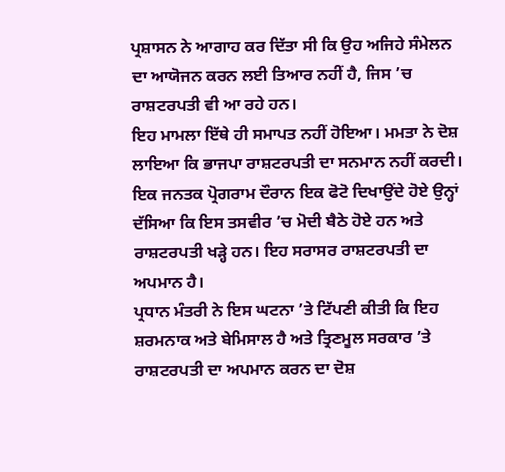ਪ੍ਰਸ਼ਾਸਨ ਨੇ ਆਗਾਹ ਕਰ ਦਿੱਤਾ ਸੀ ਕਿ ਉਹ ਅਜਿਹੇ ਸੰਮੇਲਨ ਦਾ ਆਯੋਜਨ ਕਰਨ ਲਈ ਤਿਆਰ ਨਹੀਂ ਹੈ, ਜਿਸ ’ਚ ਰਾਸ਼ਟਰਪਤੀ ਵੀ ਆ ਰਹੇ ਹਨ।
ਇਹ ਮਾਮਲਾ ਇੱਥੇ ਹੀ ਸਮਾਪਤ ਨਹੀਂ ਹੋਇਆ। ਮਮਤਾ ਨੇ ਦੋਸ਼ ਲਾਇਆ ਕਿ ਭਾਜਪਾ ਰਾਸ਼ਟਰਪਤੀ ਦਾ ਸਨਮਾਨ ਨਹੀਂ ਕਰਦੀ। ਇਕ ਜਨਤਕ ਪ੍ਰੋਗਰਾਮ ਦੌਰਾਨ ਇਕ ਫੋਟੋ ਦਿਖਾਉਂਦੇ ਹੋਏ ਉਨ੍ਹਾਂ ਦੱਸਿਆ ਕਿ ਇਸ ਤਸਵੀਰ ’ਚ ਮੋਦੀ ਬੈਠੇ ਹੋਏ ਹਨ ਅਤੇ ਰਾਸ਼ਟਰਪਤੀ ਖੜ੍ਹੇ ਹਨ। ਇਹ ਸਰਾਸਰ ਰਾਸ਼ਟਰਪਤੀ ਦਾ ਅਪਮਾਨ ਹੈ।
ਪ੍ਰਧਾਨ ਮੰਤਰੀ ਨੇ ਇਸ ਘਟਨਾ ’ਤੇ ਟਿੱਪਣੀ ਕੀਤੀ ਕਿ ਇਹ ਸ਼ਰਮਨਾਕ ਅਤੇ ਬੇਮਿਸਾਲ ਹੈ ਅਤੇ ਤ੍ਰਿਣਮੂਲ ਸਰਕਾਰ ’ਤੇ ਰਾਸ਼ਟਰਪਤੀ ਦਾ ਅਪਮਾਨ ਕਰਨ ਦਾ ਦੋਸ਼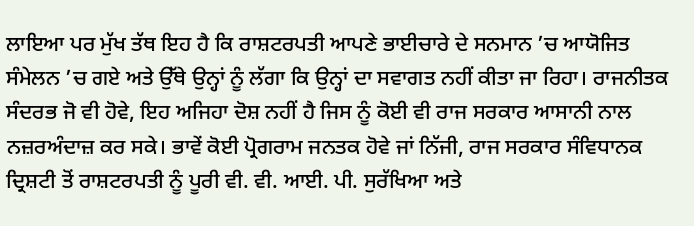ਲਾਇਆ ਪਰ ਮੁੱਖ ਤੱਥ ਇਹ ਹੈ ਕਿ ਰਾਸ਼ਟਰਪਤੀ ਆਪਣੇ ਭਾਈਚਾਰੇ ਦੇ ਸਨਮਾਨ ’ਚ ਆਯੋਜਿਤ ਸੰਮੇਲਨ ’ਚ ਗਏ ਅਤੇ ਉੱਥੇ ਉਨ੍ਹਾਂ ਨੂੰ ਲੱਗਾ ਕਿ ਉਨ੍ਹਾਂ ਦਾ ਸਵਾਗਤ ਨਹੀਂ ਕੀਤਾ ਜਾ ਰਿਹਾ। ਰਾਜਨੀਤਕ ਸੰਦਰਭ ਜੋ ਵੀ ਹੋਵੇ, ਇਹ ਅਜਿਹਾ ਦੋਸ਼ ਨਹੀਂ ਹੈ ਜਿਸ ਨੂੰ ਕੋਈ ਵੀ ਰਾਜ ਸਰਕਾਰ ਆਸਾਨੀ ਨਾਲ ਨਜ਼ਰਅੰਦਾਜ਼ ਕਰ ਸਕੇ। ਭਾਵੇਂ ਕੋਈ ਪ੍ਰੋਗਰਾਮ ਜਨਤਕ ਹੋਵੇ ਜਾਂ ਨਿੱਜੀ, ਰਾਜ ਸਰਕਾਰ ਸੰਵਿਧਾਨਕ ਦ੍ਰਿਸ਼ਟੀ ਤੋਂ ਰਾਸ਼ਟਰਪਤੀ ਨੂੰ ਪੂਰੀ ਵੀ. ਵੀ. ਆਈ. ਪੀ. ਸੁਰੱਖਿਆ ਅਤੇ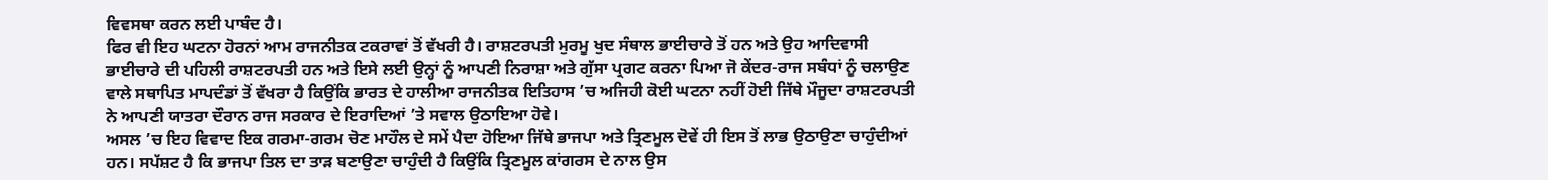ਵਿਵਸਥਾ ਕਰਨ ਲਈ ਪਾਬੰਦ ਹੈ।
ਫਿਰ ਵੀ ਇਹ ਘਟਨਾ ਹੋਰਨਾਂ ਆਮ ਰਾਜਨੀਤਕ ਟਕਰਾਵਾਂ ਤੋਂ ਵੱਖਰੀ ਹੈ। ਰਾਸ਼ਟਰਪਤੀ ਮੁਰਮੂ ਖੁਦ ਸੰਥਾਲ ਭਾਈਚਾਰੇ ਤੋਂ ਹਨ ਅਤੇ ਉਹ ਆਦਿਵਾਸੀ ਭਾਈਚਾਰੇ ਦੀ ਪਹਿਲੀ ਰਾਸ਼ਟਰਪਤੀ ਹਨ ਅਤੇ ਇਸੇ ਲਈ ਉਨ੍ਹਾਂ ਨੂੰ ਆਪਣੀ ਨਿਰਾਸ਼ਾ ਅਤੇ ਗੁੱਸਾ ਪ੍ਰਗਟ ਕਰਨਾ ਪਿਆ ਜੋ ਕੇਂਦਰ-ਰਾਜ ਸਬੰਧਾਂ ਨੂੰ ਚਲਾਉਣ ਵਾਲੇ ਸਥਾਪਿਤ ਮਾਪਦੰਡਾਂ ਤੋਂ ਵੱਖਰਾ ਹੈ ਕਿਉਂਕਿ ਭਾਰਤ ਦੇ ਹਾਲੀਆ ਰਾਜਨੀਤਕ ਇਤਿਹਾਸ ’ਚ ਅਜਿਹੀ ਕੋਈ ਘਟਨਾ ਨਹੀਂ ਹੋਈ ਜਿੱਥੇ ਮੌਜੂਦਾ ਰਾਸ਼ਟਰਪਤੀ ਨੇ ਆਪਣੀ ਯਾਤਰਾ ਦੌਰਾਨ ਰਾਜ ਸਰਕਾਰ ਦੇ ਇਰਾਦਿਆਂ ’ਤੇ ਸਵਾਲ ਉਠਾਇਆ ਹੋਵੇ।
ਅਸਲ ’ਚ ਇਹ ਵਿਵਾਦ ਇਕ ਗਰਮਾ-ਗਰਮ ਚੋਣ ਮਾਹੌਲ ਦੇ ਸਮੇਂ ਪੈਦਾ ਹੋਇਆ ਜਿੱਥੇ ਭਾਜਪਾ ਅਤੇ ਤ੍ਰਿਣਮੂਲ ਦੋਵੇਂ ਹੀ ਇਸ ਤੋਂ ਲਾਭ ਉਠਾਉਣਾ ਚਾਹੁੰਦੀਆਂ ਹਨ। ਸਪੱਸ਼ਟ ਹੈ ਕਿ ਭਾਜਪਾ ਤਿਲ ਦਾ ਤਾੜ ਬਣਾਉਣਾ ਚਾਹੁੰਦੀ ਹੈ ਕਿਉਂਕਿ ਤ੍ਰਿਣਮੂਲ ਕਾਂਗਰਸ ਦੇ ਨਾਲ ਉਸ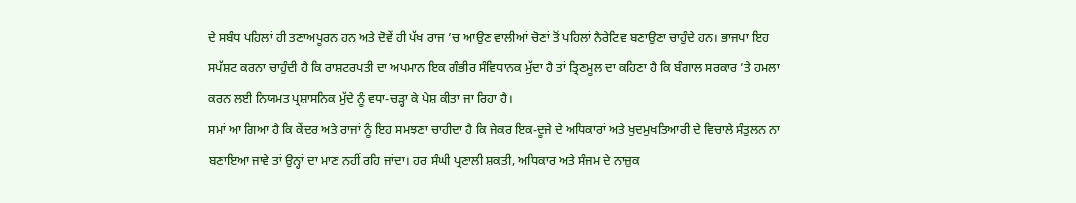ਦੇ ਸਬੰਧ ਪਹਿਲਾਂ ਹੀ ਤਣਾਅਪੂਰਨ ਹਨ ਅਤੇ ਦੋਵੇਂ ਹੀ ਪੱਖ ਰਾਜ ’ਚ ਆਉਣ ਵਾਲੀਆਂ ਚੋਣਾਂ ਤੋਂ ਪਹਿਲਾਂ ਨੈਰੇਟਿਵ ਬਣਾਉਣਾ ਚਾਹੁੰਦੇ ਹਨ। ਭਾਜਪਾ ਇਹ ਸਪੱਸ਼ਟ ਕਰਨਾ ਚਾਹੁੰਦੀ ਹੈ ਕਿ ਰਾਸ਼ਟਰਪਤੀ ਦਾ ਅਪਮਾਨ ਇਕ ਗੰਭੀਰ ਸੰਵਿਧਾਨਕ ਮੁੱਦਾ ਹੈ ਤਾਂ ਤ੍ਰਿਣਮੂਲ ਦਾ ਕਹਿਣਾ ਹੈ ਕਿ ਬੰਗਾਲ ਸਰਕਾਰ ’ਤੇ ਹਮਲਾ ਕਰਨ ਲਈ ਨਿਯਮਤ ਪ੍ਰਸ਼ਾਸਨਿਕ ਮੁੱਦੇ ਨੂੰ ਵਧਾ-ਚੜ੍ਹਾ ਕੇ ਪੇਸ਼ ਕੀਤਾ ਜਾ ਰਿਹਾ ਹੈ।
ਸਮਾਂ ਆ ਗਿਆ ਹੈ ਕਿ ਕੇਂਦਰ ਅਤੇ ਰਾਜਾਂ ਨੂੰ ਇਹ ਸਮਝਣਾ ਚਾਹੀਦਾ ਹੈ ਕਿ ਜੇਕਰ ਇਕ-ਦੂਜੇ ਦੇ ਅਧਿਕਾਰਾਂ ਅਤੇ ਖੁਦਮੁਖਤਿਆਰੀ ਦੇ ਵਿਚਾਲੇ ਸੰਤੁਲਨ ਨਾ ਬਣਾਇਆ ਜਾਵੇ ਤਾਂ ਉਨ੍ਹਾਂ ਦਾ ਮਾਣ ਨਹੀਂ ਰਹਿ ਜਾਂਦਾ। ਹਰ ਸੰਘੀ ਪ੍ਰਣਾਲੀ ਸ਼ਕਤੀ, ਅਧਿਕਾਰ ਅਤੇ ਸੰਜਮ ਦੇ ਨਾਜ਼ੁਕ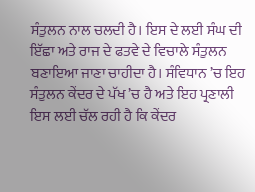ਸੰਤੁਲਨ ਨਾਲ ਚਲਦੀ ਹੈ। ਇਸ ਦੇ ਲਈ ਸੰਘ ਦੀ ਇੱਛਾ ਅਤੇ ਰਾਜ ਦੇ ਫਤਵੇ ਦੇ ਵਿਚਾਲੇ ਸੰਤੁਲਨ ਬਣਾਇਆ ਜਾਣਾ ਚਾਹੀਦਾ ਹੈ। ਸੰਵਿਧਾਨ ’ਚ ਇਹ ਸੰਤੁਲਨ ਕੇਂਦਰ ਦੇ ਪੱਖ ’ਚ ਹੈ ਅਤੇ ਇਹ ਪ੍ਰਣਾਲੀ ਇਸ ਲਈ ਚੱਲ ਰਹੀ ਹੈ ਕਿ ਕੇਂਦਰ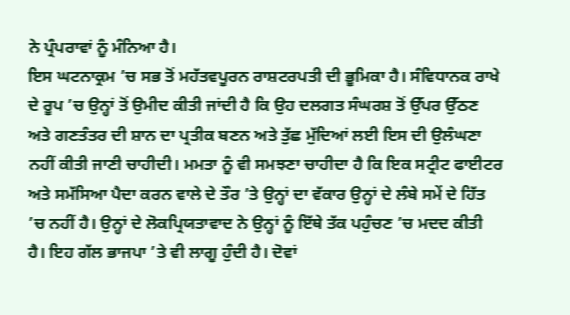ਨੇ ਪ੍ਰੰਪਰਾਵਾਂ ਨੂੰ ਮੰਨਿਆ ਹੈ।
ਇਸ ਘਟਨਾਕ੍ਰਮ ’ਚ ਸਭ ਤੋਂ ਮਹੱਤਵਪੂਰਨ ਰਾਸ਼ਟਰਪਤੀ ਦੀ ਭੂਮਿਕਾ ਹੈ। ਸੰਵਿਧਾਨਕ ਰਾਖੇ ਦੇ ਰੂਪ ’ਚ ਉਨ੍ਹਾਂ ਤੋਂ ਉਮੀਦ ਕੀਤੀ ਜਾਂਦੀ ਹੈ ਕਿ ਉਹ ਦਲਗਤ ਸੰਘਰਸ਼ ਤੋਂ ਉੱਪਰ ਉੱਠਣ ਅਤੇ ਗਣਤੰਤਰ ਦੀ ਸ਼ਾਨ ਦਾ ਪ੍ਰਤੀਕ ਬਣਨ ਅਤੇ ਤੁੱਛ ਮੁੱਦਿਆਂ ਲਈ ਇਸ ਦੀ ਉਲੰਘਣਾ ਨਹੀਂ ਕੀਤੀ ਜਾਣੀ ਚਾਹੀਦੀ। ਮਮਤਾ ਨੂੰ ਵੀ ਸਮਝਣਾ ਚਾਹੀਦਾ ਹੈ ਕਿ ਇਕ ਸਟ੍ਰੀਟ ਫਾਈਟਰ ਅਤੇ ਸਮੱਸਿਆ ਪੈਦਾ ਕਰਨ ਵਾਲੇ ਦੇ ਤੌਰ ’ਤੇ ਉਨ੍ਹਾਂ ਦਾ ਵੱਕਾਰ ਉਨ੍ਹਾਂ ਦੇ ਲੰਬੇ ਸਮੇਂ ਦੇ ਹਿੱਤ ’ਚ ਨਹੀਂ ਹੈ। ਉਨ੍ਹਾਂ ਦੇ ਲੋਕਪ੍ਰਿਯਤਾਵਾਦ ਨੇ ਉਨ੍ਹਾਂ ਨੂੰ ਇੱਥੇ ਤੱਕ ਪਹੁੰਚਣ ’ਚ ਮਦਦ ਕੀਤੀ ਹੈ। ਇਹ ਗੱਲ ਭਾਜਪਾ ’ਤੇ ਵੀ ਲਾਗੂ ਹੁੰਦੀ ਹੈ। ਦੋਵਾਂ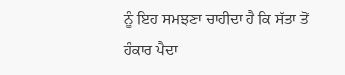ਨੂੰ ਇਹ ਸਮਝਣਾ ਚਾਹੀਦਾ ਹੈ ਕਿ ਸੱਤਾ ਤੋਂ ਹੰਕਾਰ ਪੈਦਾ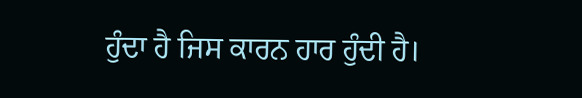ਹੁੰਦਾ ਹੈ ਜਿਸ ਕਾਰਨ ਹਾਰ ਹੁੰਦੀ ਹੈ।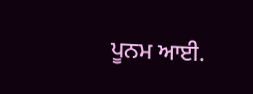ਪੂਨਮ ਆਈ.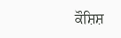ਕੌਸ਼ਿਸ਼